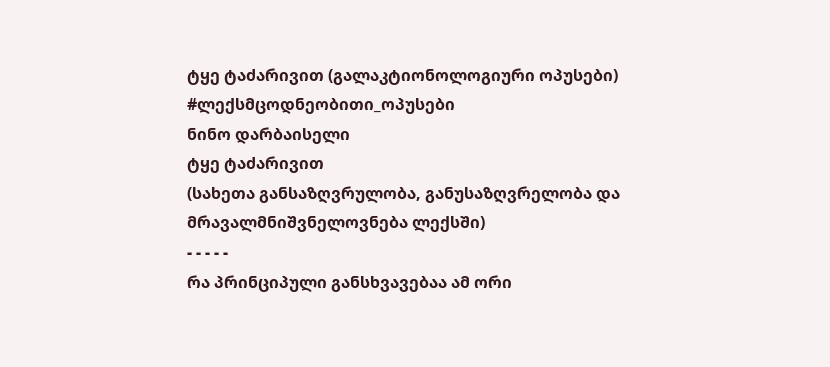ტყე ტაძარივით (გალაკტიონოლოგიური ოპუსები)
#ლექსმცოდნეობითი_ოპუსები
ნინო დარბაისელი
ტყე ტაძარივით
(სახეთა განსაზღვრულობა, განუსაზღვრელობა და მრავალმნიშვნელოვნება ლექსში)
- - - - -
რა პრინციპული განსხვავებაა ამ ორი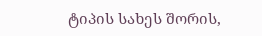ტიპის სახეს შორის,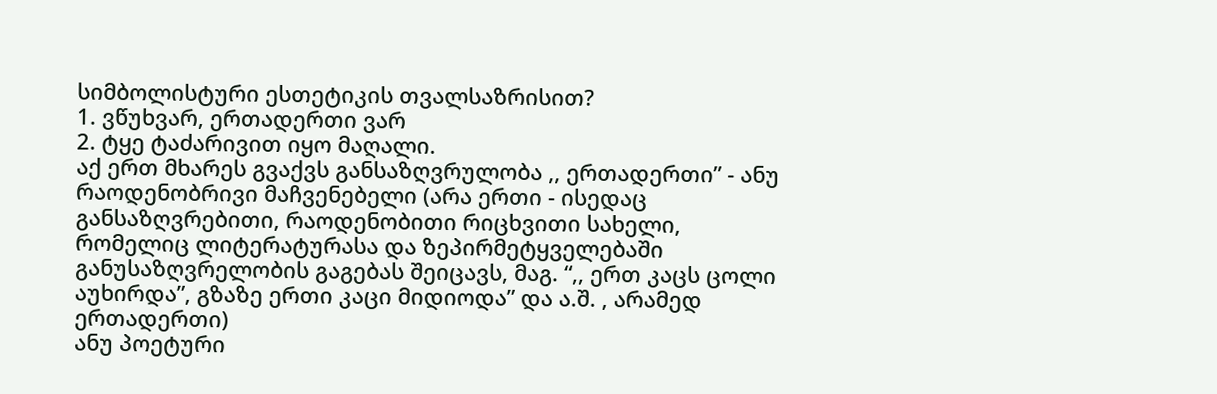სიმბოლისტური ესთეტიკის თვალსაზრისით?
1. ვწუხვარ, ერთადერთი ვარ
2. ტყე ტაძარივით იყო მაღალი.
აქ ერთ მხარეს გვაქვს განსაზღვრულობა ,, ერთადერთი” - ანუ რაოდენობრივი მაჩვენებელი (არა ერთი - ისედაც განსაზღვრებითი, რაოდენობითი რიცხვითი სახელი, რომელიც ლიტერატურასა და ზეპირმეტყველებაში განუსაზღვრელობის გაგებას შეიცავს, მაგ. “,, ერთ კაცს ცოლი აუხირდა”, გზაზე ერთი კაცი მიდიოდა” და ა.შ. , არამედ ერთადერთი)
ანუ პოეტური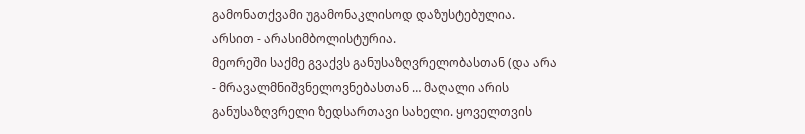გამონათქვამი უგამონაკლისოდ დაზუსტებულია.
არსით - არასიმბოლისტურია.
მეორეში საქმე გვაქვს განუსაზღვრელობასთან (და არა - მრავალმნიშვნელოვნებასთან … მაღალი არის განუსაზღვრელი ზედსართავი სახელი. ყოველთვის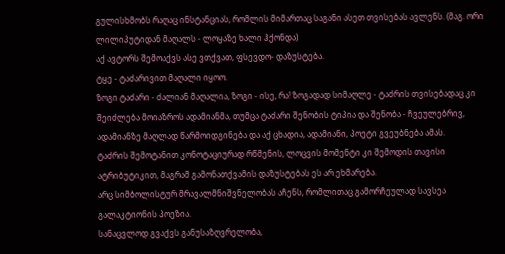გულისხმობს რაღაც ინსტანციას, რომლის მიმართაც საგანი ასეთ თვისებას ავლენს. (მაგ. ორი ლილიპუტიდან მაღალს - ლოყაზე ხალი ჰქონდა)
აქ ავტორს შემოაქვს ასე ვთქვათ, ფსევდო- დაზუსტება.
ტყე - ტაძარივით მაღალი იყოო.
ზოგი ტაძარი - ძალიან მაღალია, ზოგი - ისე, რა! ზოგადად სიმაღლე - ტაძრის თვისებადაც კი შეიძლება მოიაზროს ადამიანმა, თუმცა ტაძარი შენობის ტიპია და შენობა - ჩვეულებრივ, ადამიანზე მაღლად წარმოიდგინება და აქ ცხადია, ადამიანი, პოეტი გვეუბნება ამას.
ტაძრის შემოტანით კონოტაციურად რწმენის, ლოცვის მომენტი კი შემოდის თავისი ატრიბუტიკით, მაგრამ გამონათქვამის დაზუსტებას ეს არ ეხმარება.
არც სიმბოლისტურ მრავალმნიშვნელობას აჩენს, რომლითაც გამორჩეულად სავსეა გალაკტიონის პოეზია.
სანაცვლოდ გვაქვს განუსაზღვრელობა,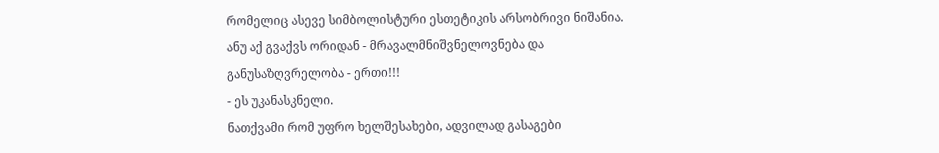რომელიც ასევე სიმბოლისტური ესთეტიკის არსობრივი ნიშანია.
ანუ აქ გვაქვს ორიდან - მრავალმნიშვნელოვნება და განუსაზღვრელობა - ერთი!!!
- ეს უკანასკნელი.
ნათქვამი რომ უფრო ხელშესახები, ადვილად გასაგები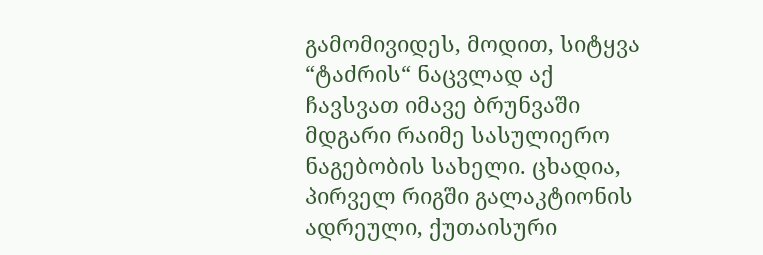გამომივიდეს, მოდით, სიტყვა “ტაძრის“ ნაცვლად აქ ჩავსვათ იმავე ბრუნვაში მდგარი რაიმე სასულიერო ნაგებობის სახელი. ცხადია, პირველ რიგში გალაკტიონის ადრეული, ქუთაისური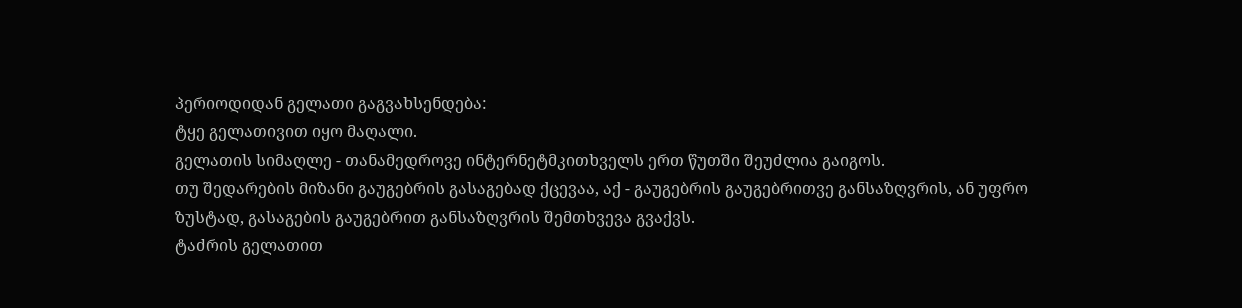პერიოდიდან გელათი გაგვახსენდება:
ტყე გელათივით იყო მაღალი.
გელათის სიმაღლე - თანამედროვე ინტერნეტმკითხველს ერთ წუთში შეუძლია გაიგოს.
თუ შედარების მიზანი გაუგებრის გასაგებად ქცევაა, აქ - გაუგებრის გაუგებრითვე განსაზღვრის, ან უფრო ზუსტად, გასაგების გაუგებრით განსაზღვრის შემთხვევა გვაქვს.
ტაძრის გელათით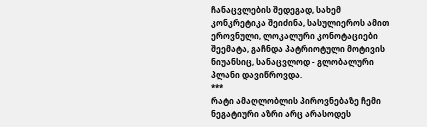ჩანაცვლების შედეგად, სახემ კონკრეტიკა შეიძინა, სასულიეროს ამით ეროვნული, ლოკალური კონოტაციები შეემატა, გაჩნდა პატრიოტული მოტივის ნიუანსიც, სანაცვლოდ - გლობალური პლანი დავიწროვდა.
***
რატი ამაღლობლის პიროვნებაზე ჩემი ნეგატიური აზრი არც არასოდეს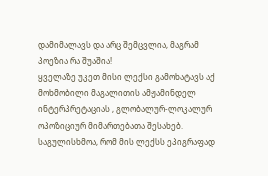დამიმალავს და არც შემცვლია, მაგრამ პოეზია რა შუაშია!
ყველაზე უკეთ მისი ლექსი გამოხატავს აქ მოხმობილი მაგალითის ამჟამინდელ ინტერპრეტაციას , გლობალურ-ლოკალურ ოპოზიციურ მიმართებათა შესახებ. საგულისხმოა, რომ მის ლექსს ეპიგრაფად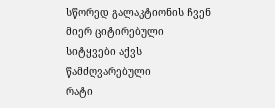სწორედ გალაკტიონის ჩვენ მიერ ციტირებული სიტყვები აქვს წამძღვარებული
რატი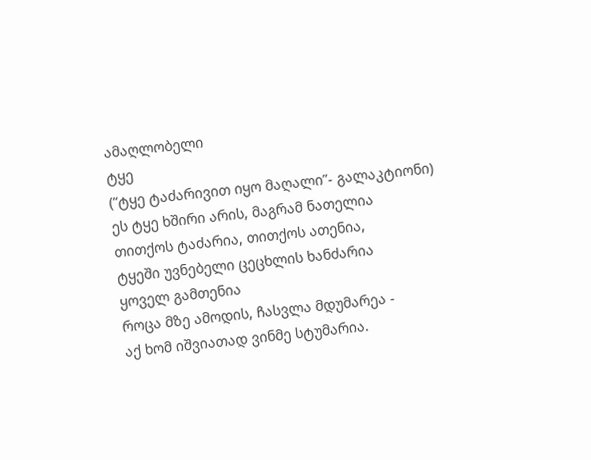ამაღლობელი
ტყე
(“ტყე ტაძარივით იყო მაღალი”- გალაკტიონი)
ეს ტყე ხშირი არის, მაგრამ ნათელია
თითქოს ტაძარია, თითქოს ათენია,
ტყეში უვნებელი ცეცხლის ხანძარია
ყოველ გამთენია
როცა მზე ამოდის, ჩასვლა მდუმარეა -
აქ ხომ იშვიათად ვინმე სტუმარია.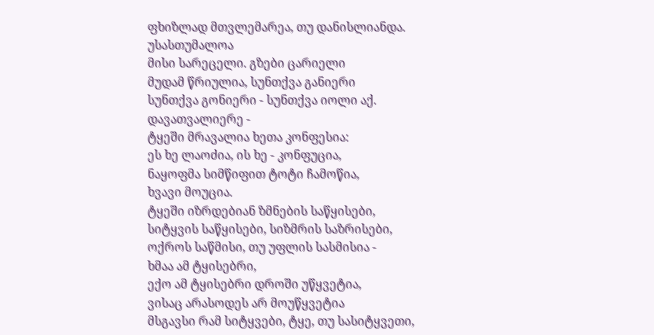ფხიზლად მთვლემარეა, თუ დანისლიანდა.
უსასთუმალოა
მისი სარეცელი. გზები ცარიელი
მუდამ წრიულია, სუნთქვა განიერი
სუნთქვა გონიერი - სუნთქვა იოლი აქ.
დავათვალიერე -
ტყეში მრავალია ხეთა კონფესია:
ეს ხე ლაოძია, ის ხე - კონფუცია,
ნაყოფმა სიმწიფით ტოტი ჩამოწია,
ხვავი მოუცია.
ტყეში იზრდებიან ზმნების საწყისები,
სიტყვის საწყისები, სიზმრის საზრისები,
ოქროს საწმისი, თუ უფლის სასმისია -
ხმაა ამ ტყისებრი,
ექო ამ ტყისებრი დროში უწყვეტია,
ვისაც არასოდეს არ მოუწყვეტია
მსგავსი რამ სიტყვები, ტყე, თუ სასიტყვეთი,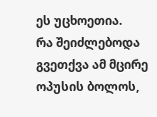ეს უცხოეთია.
რა შეიძლებოდა გვეთქვა ამ მცირე ოპუსის ბოლოს,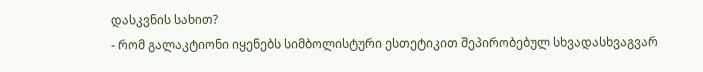დასკვნის სახით?
- რომ გალაკტიონი იყენებს სიმბოლისტური ესთეტიკით შეპირობებულ სხვადასხვაგვარ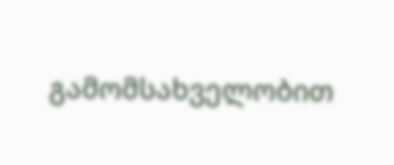გამომსახველობით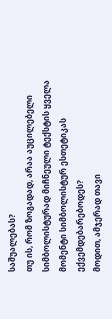საშუალებას?
თუ ის, რომ ზოგადად, არაა აუცილებელი სიმბოლისტურად მიჩნეული ტექსტის ყველა მომენტი სიმბოლისტურ ესთეტიკას
ექვემდებარებოდეს?
მოდით, ამჯერად თავი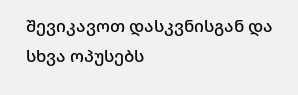შევიკავოთ დასკვნისგან და სხვა ოპუსებს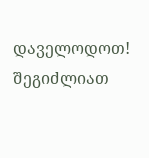დაველოდოთ!
შეგიძლიათ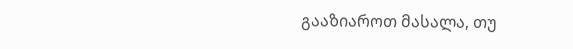გააზიაროთ მასალა, თუ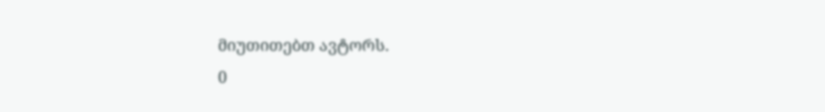მიუთითებთ ავტორს.
0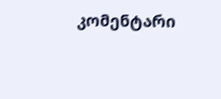კომენტარი